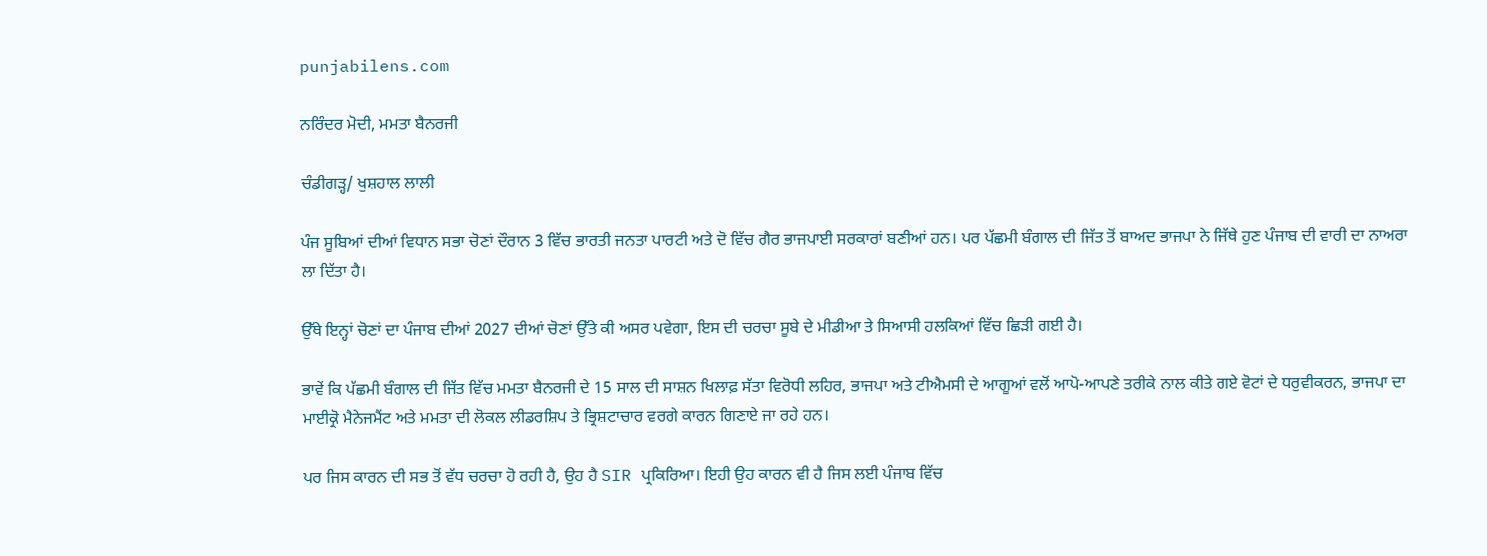punjabilens.com

ਨਰਿੰਦਰ ਮੋਦੀ, ਮਮਤਾ ਬੈਨਰਜੀ

ਚੰਡੀਗੜ੍ਹ/ ਖੁਸ਼ਹਾਲ ਲਾਲੀ

ਪੰਜ ਸੂਬਿਆਂ ਦੀਆਂ ਵਿਧਾਨ ਸਭਾ ਚੋਣਾਂ ਦੌਰਾਨ 3 ਵਿੱਚ ਭਾਰਤੀ ਜਨਤਾ ਪਾਰਟੀ ਅਤੇ ਦੋ ਵਿੱਚ ਗੈਰ ਭਾਜਪਾਈ ਸਰਕਾਰਾਂ ਬਣੀਆਂ ਹਨ। ਪਰ ਪੱਛਮੀ ਬੰਗਾਲ ਦੀ ਜਿੱਤ ਤੋਂ ਬਾਅਦ ਭਾਜਪਾ ਨੇ ਜਿੱਥੇ ਹੁਣ ਪੰਜਾਬ ਦੀ ਵਾਰੀ ਦਾ ਨਾਅਰਾ ਲਾ ਦਿੱਤਾ ਹੈ।

ਉੱਥੇ ਇਨ੍ਹਾਂ ਚੋਣਾਂ ਦਾ ਪੰਜਾਬ ਦੀਆਂ 2027 ਦੀਆਂ ਚੋਣਾਂ ਉੱਤੇ ਕੀ ਅਸਰ ਪਵੇਗਾ, ਇਸ ਦੀ ਚਰਚਾ ਸੂਬੇ ਦੇ ਮੀਡੀਆ ਤੇ ਸਿਆਸੀ ਹਲਕਿਆਂ ਵਿੱਚ ਛਿੜੀ ਗਈ ਹੈ।

ਭਾਵੇਂ ਕਿ ਪੱਛਮੀ ਬੰਗਾਲ ਦੀ ਜਿੱਤ ਵਿੱਚ ਮਮਤਾ ਬੈਨਰਜੀ ਦੇ 15 ਸਾਲ ਦੀ ਸਾਸ਼ਨ ਖਿਲਾਫ਼ ਸੱਤਾ ਵਿਰੋਧੀ ਲਹਿਰ, ਭਾਜਪਾ ਅਤੇ ਟੀਐਮਸੀ ਦੇ ਆਗੂਆਂ ਵਲੋਂ ਆਪੋ-ਆਪਣੇ ਤਰੀਕੇ ਨਾਲ ਕੀਤੇ ਗਏ ਵੋਟਾਂ ਦੇ ਧਰੁਵੀਕਰਨ, ਭਾਜਪਾ ਦਾ ਮਾਈਕ੍ਰੋ ਮੈਨੇਜਮੈਂਟ ਅਤੇ ਮਮਤਾ ਦੀ ਲੋਕਲ ਲੀਡਰਸ਼ਿਪ ਤੇ ਭ੍ਰਿਸ਼ਟਾਚਾਰ ਵਰਗੇ ਕਾਰਨ ਗਿਣਾਏ ਜਾ ਰਹੇ ਹਨ।

ਪਰ ਜਿਸ ਕਾਰਨ ਦੀ ਸਭ ਤੋਂ ਵੱਧ ਚਰਚਾ ਹੋ ਰਹੀ ਹੈ, ਉਹ ਹੈ SIR ਪ੍ਰਕਿਰਿਆ। ਇਹੀ ਉਹ ਕਾਰਨ ਵੀ ਹੈ ਜਿਸ ਲਈ ਪੰਜਾਬ ਵਿੱਚ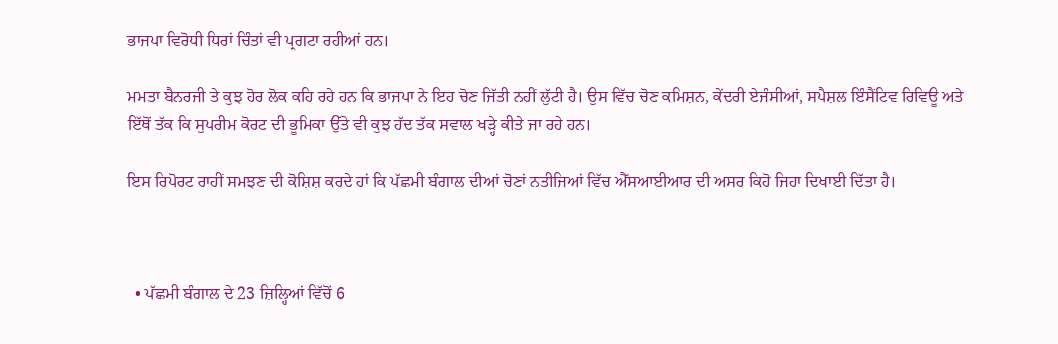ਭਾਜਪਾ ਵਿਰੋਧੀ ਧਿਰਾਂ ਚਿੰਤਾਂ ਵੀ ਪ੍ਰਗਟਾ ਰਹੀਆਂ ਹਨ।

ਮਮਤਾ ਬੈਨਰਜੀ ਤੇ ਕੁਝ ਹੋਰ ਲੋਕ ਕਹਿ ਰਹੇ ਹਨ ਕਿ ਭਾਜਪਾ ਨੇ ਇਹ ਚੋਣ ਜਿੱਤੀ ਨਹੀਂ ਲੁੱਟੀ ਹੈ। ਉਸ ਵਿੱਚ ਚੋਣ ਕਮਿਸ਼ਨ, ਕੇਂਦਰੀ ਏਜੰਸੀਆਂ, ਸਪੈਸ਼ਲ ਇੰਸੈਂਟਿਵ ਰਿਵਿਊ ਅਤੇ ਇੱਥੋਂ ਤੱਕ ਕਿ ਸੁਪਰੀਮ ਕੋਰਟ ਦੀ ਭੂਮਿਕਾ ਉੱਤੇ ਵੀ ਕੁਝ ਹੱਦ ਤੱਕ ਸਵਾਲ ਖੜ੍ਹੇ ਕੀਤੇ ਜਾ ਰਹੇ ਹਨ।

ਇਸ ਰਿਪੋਰਟ ਰਾਹੀਂ ਸਮਝਣ ਦੀ ਕੋਸ਼ਿਸ਼ ਕਰਦੇ ਹਾਂ ਕਿ ਪੱਛਮੀ ਬੰਗਾਲ ਦੀਆਂ ਚੋਣਾਂ ਨਤੀਜਿਆਂ ਵਿੱਚ ਐੱਸਆਈਆਰ ਦੀ ਅਸਰ ਕਿਹੋ ਜਿਹਾ ਦਿਖਾਈ ਦਿੱਤਾ ਹੈ।



  • ਪੱਛਮੀ ਬੰਗਾਲ ਦੇ 23 ਜ਼ਿਲ੍ਹਿਆਂ ਵਿੱਚੋਂ 6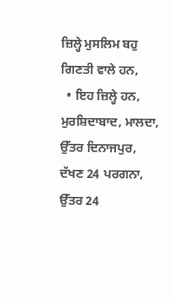ਜ਼ਿਲ੍ਹੇ ਮੁਸਲਿਮ ਬਹੁ ਗਿਣਤੀ ਵਾਲੇ ਹਨ,
  • ਇਹ ਜ਼ਿਲ੍ਹੇ ਹਨ, ਮੁਰਸ਼ਿਦਾਬਾਦ, ਮਾਲਦਾ, ਉੱਤਰ ਦਿਨਾਜਪੁਰ, ਦੱਖਣ 24 ਪਰਗਨਾ, ਉੱਤਰ 24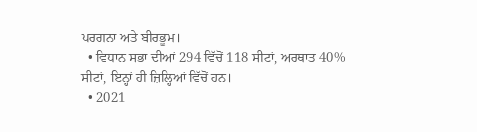ਪਰਗਨਾ ਅਤੇ ਬੀਰਭੂਮ।
  • ਵਿਧਾਨ ਸਭਾ ਦੀਆਂ 294 ਵਿੱਚੋਂ 118 ਸੀਟਾਂ, ਅਰਥਾਤ 40% ਸੀਟਾਂ, ਇਨ੍ਹਾਂ ਹੀ ਜ਼ਿਲ੍ਹਿਆਂ ਵਿੱਚੋਂ ਹਨ।
  • 2021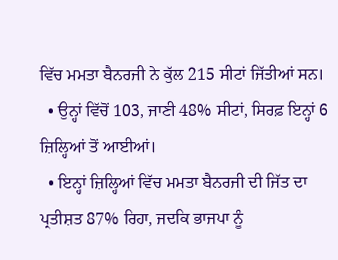ਵਿੱਚ ਮਮਤਾ ਬੈਨਰਜੀ ਨੇ ਕੁੱਲ 215 ਸੀਟਾਂ ਜਿੱਤੀਆਂ ਸਨ।
  • ਉਨ੍ਹਾਂ ਵਿੱਚੋਂ 103, ਜਾਣੀ 48% ਸੀਟਾਂ, ਸਿਰਫ਼ ਇਨ੍ਹਾਂ 6 ਜ਼ਿਲ੍ਹਿਆਂ ਤੋਂ ਆਈਆਂ।
  • ਇਨ੍ਹਾਂ ਜ਼ਿਲ੍ਹਿਆਂ ਵਿੱਚ ਮਮਤਾ ਬੈਨਰਜੀ ਦੀ ਜਿੱਤ ਦਾ ਪ੍ਰਤੀਸ਼ਤ 87% ਰਿਹਾ, ਜਦਕਿ ਭਾਜਪਾ ਨੂੰ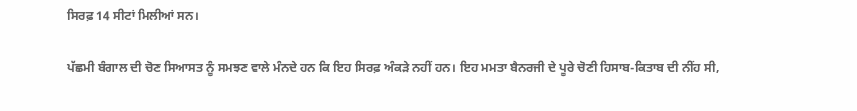ਸਿਰਫ਼ 14 ਸੀਟਾਂ ਮਿਲੀਆਂ ਸਨ।

ਪੱਛਮੀ ਬੰਗਾਲ ਦੀ ਚੋਣ ਸਿਆਸਤ ਨੂੰ ਸਮਝਣ ਵਾਲੇ ਮੰਨਦੇ ਹਨ ਕਿ ਇਹ ਸਿਰਫ਼ ਅੰਕੜੇ ਨਹੀਂ ਹਨ। ਇਹ ਮਮਤਾ ਬੈਨਰਜੀ ਦੇ ਪੂਰੇ ਚੋਣੀ ਹਿਸਾਬ-ਕਿਤਾਬ ਦੀ ਨੀਂਹ ਸੀ,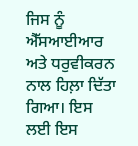ਜਿਸ ਨੂੰ ਐੱਸਆਈਆਰ ਅਤੇ ਧਰੁਵੀਕਰਨ ਨਾਲ ਹਿਲ਼ਾ ਦਿੱਤਾ ਗਿਆ। ਇਸ ਲਈ ਇਸ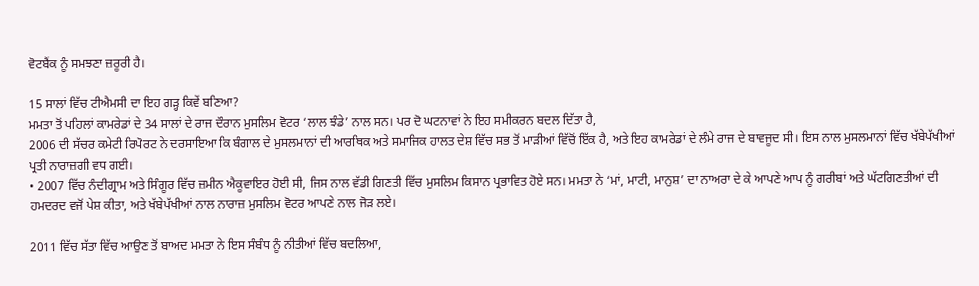ਵੋਟਬੈਂਕ ਨੂੰ ਸਮਝਣਾ ਜ਼ਰੂਰੀ ਹੈ।

15 ਸਾਲਾਂ ਵਿੱਚ ਟੀਐਮਸੀ ਦਾ ਇਹ ਗੜ੍ਹ ਕਿਵੇਂ ਬਣਿਆ?
ਮਮਤਾ ਤੋਂ ਪਹਿਲਾਂ ਕਾਮਰੇਡਾਂ ਦੇ 34 ਸਾਲਾਂ ਦੇ ਰਾਜ ਦੌਰਾਨ ਮੁਸਲਿਮ ਵੋਟਰ ‘ਲਾਲ ਝੰਡੇ’ ਨਾਲ ਸਨ। ਪਰ ਦੋ ਘਟਨਾਵਾਂ ਨੇ ਇਹ ਸਮੀਕਰਨ ਬਦਲ ਦਿੱਤਾ ਹੈ,
2006 ਦੀ ਸੱਚਰ ਕਮੇਟੀ ਰਿਪੋਰਟ ਨੇ ਦਰਸਾਇਆ ਕਿ ਬੰਗਾਲ ਦੇ ਮੁਸਲਮਾਨਾਂ ਦੀ ਆਰਥਿਕ ਅਤੇ ਸਮਾਜਿਕ ਹਾਲਤ ਦੇਸ਼ ਵਿੱਚ ਸਭ ਤੋਂ ਮਾੜੀਆਂ ਵਿੱਚੋਂ ਇੱਕ ਹੈ, ਅਤੇ ਇਹ ਕਾਮਰੇਡਾਂ ਦੇ ਲੰਮੇ ਰਾਜ ਦੇ ਬਾਵਜੂਦ ਸੀ। ਇਸ ਨਾਲ ਮੁਸਲਮਾਨਾਂ ਵਿੱਚ ਖੱਬੇਪੱਖੀਆਂ ਪ੍ਰਤੀ ਨਾਰਾਜ਼ਗੀ ਵਧ ਗਈ।
• 2007 ਵਿੱਚ ਨੰਦੀਗ੍ਰਾਮ ਅਤੇ ਸਿੰਗੂਰ ਵਿੱਚ ਜ਼ਮੀਨ ਐਕੂਵਾਇਰ ਹੋਈ ਸੀ, ਜਿਸ ਨਾਲ ਵੱਡੀ ਗਿਣਤੀ ਵਿੱਚ ਮੁਸਲਿਮ ਕਿਸਾਨ ਪ੍ਰਭਾਵਿਤ ਹੋਏ ਸਨ। ਮਮਤਾ ਨੇ ‘ਮਾਂ, ਮਾਟੀ, ਮਾਨੁਸ਼’ ਦਾ ਨਾਅਰਾ ਦੇ ਕੇ ਆਪਣੇ ਆਪ ਨੂੰ ਗਰੀਬਾਂ ਅਤੇ ਘੱਟਗਿਣਤੀਆਂ ਦੀ ਹਮਦਰਦ ਵਜੋਂ ਪੇਸ਼ ਕੀਤਾ, ਅਤੇ ਖੱਬੇਪੱਖੀਆਂ ਨਾਲ ਨਾਰਾਜ਼ ਮੁਸਲਿਮ ਵੋਟਰ ਆਪਣੇ ਨਾਲ ਜੋੜ ਲਏ।

2011 ਵਿੱਚ ਸੱਤਾ ਵਿੱਚ ਆਉਣ ਤੋਂ ਬਾਅਦ ਮਮਤਾ ਨੇ ਇਸ ਸੰਬੰਧ ਨੂੰ ਨੀਤੀਆਂ ਵਿੱਚ ਬਦਲਿਆ,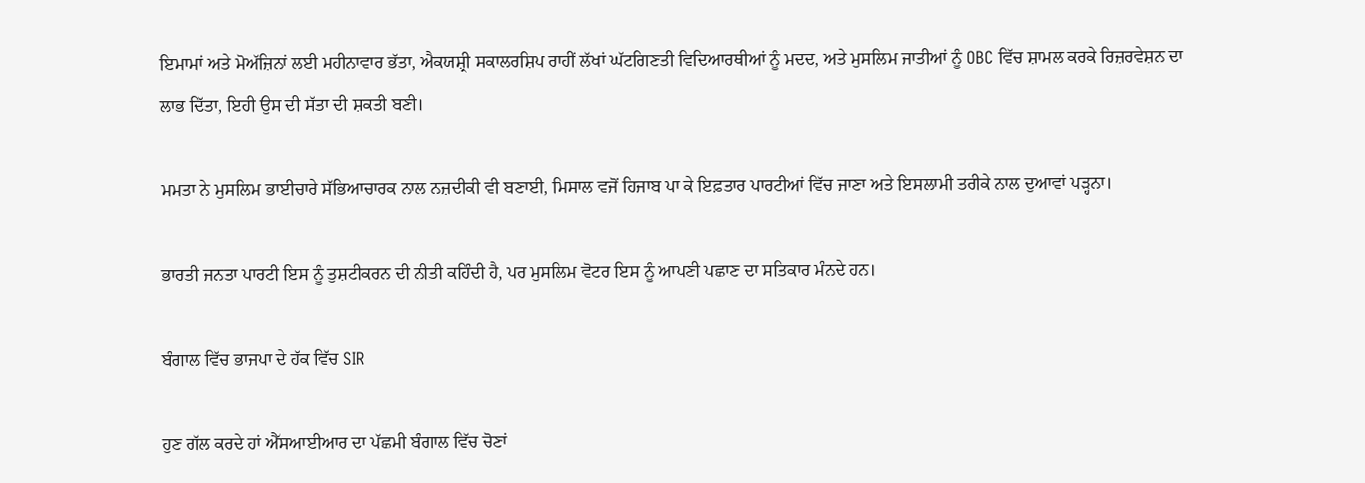ਇਮਾਮਾਂ ਅਤੇ ਮੋਅੱਜ਼ਿਨਾਂ ਲਈ ਮਹੀਨਾਵਾਰ ਭੱਤਾ, ਐਕਯਸ਼੍ਰੀ ਸਕਾਲਰਸ਼ਿਪ ਰਾਹੀਂ ਲੱਖਾਂ ਘੱਟਗਿਣਤੀ ਵਿਦਿਆਰਥੀਆਂ ਨੂੰ ਮਦਦ, ਅਤੇ ਮੁਸਲਿਮ ਜਾਤੀਆਂ ਨੂੰ OBC ਵਿੱਚ ਸ਼ਾਮਲ ਕਰਕੇ ਰਿਜ਼ਰਵੇਸ਼ਨ ਦਾ ਲਾਭ ਦਿੱਤਾ, ਇਹੀ ਉਸ ਦੀ ਸੱਤਾ ਦੀ ਸ਼ਕਤੀ ਬਣੀ।

ਮਮਤਾ ਨੇ ਮੁਸਲਿਮ ਭਾਈਚਾਰੇ ਸੱਭਿਆਚਾਰਕ ਨਾਲ ਨਜ਼ਦੀਕੀ ਵੀ ਬਣਾਈ, ਮਿਸਾਲ ਵਜੋਂ ਹਿਜਾਬ ਪਾ ਕੇ ਇਫ਼ਤਾਰ ਪਾਰਟੀਆਂ ਵਿੱਚ ਜਾਣਾ ਅਤੇ ਇਸਲਾਮੀ ਤਰੀਕੇ ਨਾਲ ਦੁਆਵਾਂ ਪੜ੍ਹਨਾ।

ਭਾਰਤੀ ਜਨਤਾ ਪਾਰਟੀ ਇਸ ਨੂੰ ਤੁਸ਼ਟੀਕਰਨ ਦੀ ਨੀਤੀ ਕਹਿੰਦੀ ਹੈ, ਪਰ ਮੁਸਲਿਮ ਵੋਟਰ ਇਸ ਨੂੰ ਆਪਣੀ ਪਛਾਣ ਦਾ ਸਤਿਕਾਰ ਮੰਨਦੇ ਹਨ।

ਬੰਗਾਲ ਵਿੱਚ ਭਾਜਪਾ ਦੇ ਹੱਕ ਵਿੱਚ SIR

ਹੁਣ ਗੱਲ ਕਰਦੇ ਹਾਂ ਐੱਸਆਈਆਰ ਦਾ ਪੱਛਮੀ ਬੰਗਾਲ ਵਿੱਚ ਚੋਣਾਂ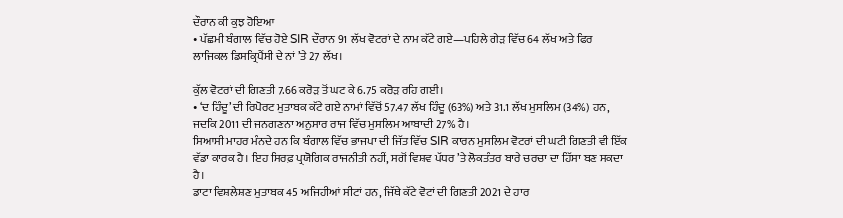ਦੌਰਾਨ ਕੀ ਕੁਝ ਹੋਇਆ
• ਪੱਛਮੀ ਬੰਗਾਲ ਵਿੱਚ ਹੋਏ SIR ਦੌਰਾਨ 91 ਲੱਖ ਵੋਟਰਾਂ ਦੇ ਨਾਮ ਕੱਟੇ ਗਏ—ਪਹਿਲੇ ਗੇੜ ਵਿੱਚ 64 ਲੱਖ ਅਤੇ ਫਿਰ ਲਾਜਿਕਲ ਡਿਸਕ੍ਰਿਪੈਂਸੀ ਦੇ ਨਾਂ ’ਤੇ 27 ਲੱਖ।

ਕੁੱਲ ਵੋਟਰਾਂ ਦੀ ਗਿਣਤੀ 7.66 ਕਰੋੜ ਤੋਂ ਘਟ ਕੇ 6.75 ਕਰੋੜ ਰਹਿ ਗਈ।
• ‘ਦ ਹਿੰਦੂ’ ਦੀ ਰਿਪੋਰਟ ਮੁਤਾਬਕ ਕੱਟੇ ਗਏ ਨਾਮਾਂ ਵਿੱਚੋਂ 57.47 ਲੱਖ ਹਿੰਦੂ (63%) ਅਤੇ 31.1 ਲੱਖ ਮੁਸਲਿਮ (34%) ਹਨ, ਜਦਕਿ 2011 ਦੀ ਜਨਗਣਨਾ ਅਨੁਸਾਰ ਰਾਜ ਵਿੱਚ ਮੁਸਲਿਮ ਆਬਾਦੀ 27% ਹੈ।
ਸਿਆਸੀ ਮਾਹਰ ਮੰਨਦੇ ਹਨ ਕਿ ਬੰਗਾਲ ਵਿੱਚ ਭਾਜਪਾ ਦੀ ਜਿੱਤ ਵਿੱਚ SIR ਕਾਰਨ ਮੁਸਲਿਮ ਵੋਟਰਾਂ ਦੀ ਘਟੀ ਗਿਣਤੀ ਵੀ ਇੱਕ ਵੱਡਾ ਕਾਰਕ ਹੈ। ਇਹ ਸਿਰਫ਼ ਪ੍ਰਯੋਗਿਕ ਰਾਜਨੀਤੀ ਨਹੀਂ, ਸਗੋਂ ਵਿਸ਼ਵ ਪੱਧਰ ’ਤੇ ਲੋਕਤੰਤਰ ਬਾਰੇ ਚਰਚਾ ਦਾ ਹਿੱਸਾ ਬਣ ਸਕਦਾ ਹੈ।
ਡਾਟਾ ਵਿਸ਼ਲੇਸ਼ਣ ਮੁਤਾਬਕ 45 ਅਜਿਹੀਆਂ ਸੀਟਾਂ ਹਨ, ਜਿੱਥੇ ਕੱਟੇ ਵੋਟਾਂ ਦੀ ਗਿਣਤੀ 2021 ਦੇ ਹਾਰ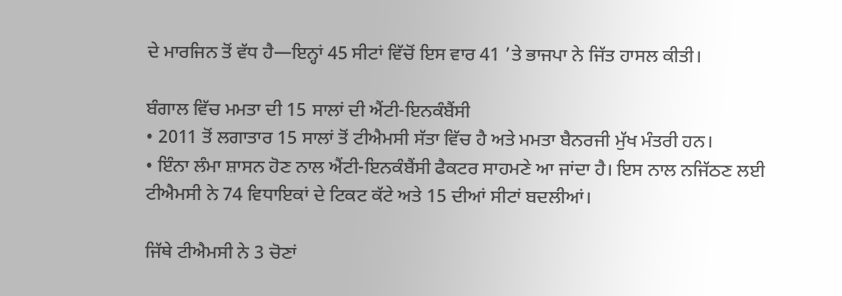ਦੇ ਮਾਰਜਿਨ ਤੋਂ ਵੱਧ ਹੈ—ਇਨ੍ਹਾਂ 45 ਸੀਟਾਂ ਵਿੱਚੋਂ ਇਸ ਵਾਰ 41 ’ਤੇ ਭਾਜਪਾ ਨੇ ਜਿੱਤ ਹਾਸਲ ਕੀਤੀ।

ਬੰਗਾਲ ਵਿੱਚ ਮਮਤਾ ਦੀ 15 ਸਾਲਾਂ ਦੀ ਐਂਟੀ-ਇਨਕੰਬੈਂਸੀ
• 2011 ਤੋਂ ਲਗਾਤਾਰ 15 ਸਾਲਾਂ ਤੋਂ ਟੀਐਮਸੀ ਸੱਤਾ ਵਿੱਚ ਹੈ ਅਤੇ ਮਮਤਾ ਬੈਨਰਜੀ ਮੁੱਖ ਮੰਤਰੀ ਹਨ।
• ਇੰਨਾ ਲੰਮਾ ਸ਼ਾਸਨ ਹੋਣ ਨਾਲ ਐਂਟੀ-ਇਨਕੰਬੈਂਸੀ ਫੈਕਟਰ ਸਾਹਮਣੇ ਆ ਜਾਂਦਾ ਹੈ। ਇਸ ਨਾਲ ਨਜਿੱਠਣ ਲਈ ਟੀਐਮਸੀ ਨੇ 74 ਵਿਧਾਇਕਾਂ ਦੇ ਟਿਕਟ ਕੱਟੇ ਅਤੇ 15 ਦੀਆਂ ਸੀਟਾਂ ਬਦਲੀਆਂ।

ਜਿੱਥੇ ਟੀਐਮਸੀ ਨੇ 3 ਚੋਣਾਂ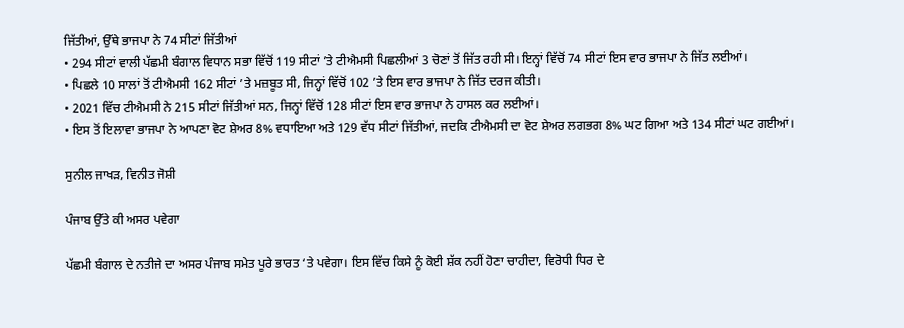ਜਿੱਤੀਆਂ, ਉੱਥੇ ਭਾਜਪਾ ਨੇ 74 ਸੀਟਾਂ ਜਿੱਤੀਆਂ
• 294 ਸੀਟਾਂ ਵਾਲੀ ਪੱਛਮੀ ਬੰਗਾਲ ਵਿਧਾਨ ਸਭਾ ਵਿੱਚੋਂ 119 ਸੀਟਾਂ ’ਤੇ ਟੀਐਮਸੀ ਪਿਛਲੀਆਂ 3 ਚੋਣਾਂ ਤੋਂ ਜਿੱਤ ਰਹੀ ਸੀ। ਇਨ੍ਹਾਂ ਵਿੱਚੋਂ 74 ਸੀਟਾਂ ਇਸ ਵਾਰ ਭਾਜਪਾ ਨੇ ਜਿੱਤ ਲਈਆਂ।
• ਪਿਛਲੇ 10 ਸਾਲਾਂ ਤੋਂ ਟੀਐਮਸੀ 162 ਸੀਟਾਂ ’ਤੇ ਮਜ਼ਬੂਤ ਸੀ, ਜਿਨ੍ਹਾਂ ਵਿੱਚੋਂ 102 ’ਤੇ ਇਸ ਵਾਰ ਭਾਜਪਾ ਨੇ ਜਿੱਤ ਦਰਜ ਕੀਤੀ।
• 2021 ਵਿੱਚ ਟੀਐਮਸੀ ਨੇ 215 ਸੀਟਾਂ ਜਿੱਤੀਆਂ ਸਨ, ਜਿਨ੍ਹਾਂ ਵਿੱਚੋਂ 128 ਸੀਟਾਂ ਇਸ ਵਾਰ ਭਾਜਪਾ ਨੇ ਹਾਸਲ ਕਰ ਲਈਆਂ।
• ਇਸ ਤੋਂ ਇਲਾਵਾ ਭਾਜਪਾ ਨੇ ਆਪਣਾ ਵੋਟ ਸ਼ੇਅਰ 8% ਵਧਾਇਆ ਅਤੇ 129 ਵੱਧ ਸੀਟਾਂ ਜਿੱਤੀਆਂ, ਜਦਕਿ ਟੀਐਮਸੀ ਦਾ ਵੋਟ ਸ਼ੇਅਰ ਲਗਭਗ 8% ਘਟ ਗਿਆ ਅਤੇ 134 ਸੀਟਾਂ ਘਟ ਗਈਆਂ।

ਸੁਨੀਲ ਜਾਖੜ, ਵਿਨੀਤ ਜੋਸ਼ੀ

ਪੰਜਾਬ ਉੱਤੇ ਕੀ ਅਸਰ ਪਵੇਗਾ

ਪੱਛਮੀ ਬੰਗਾਲ ਦੇ ਨਤੀਜੇ ਦਾ ਅਸਰ ਪੰਜਾਬ ਸਮੇਤ ਪੂਰੇ ਭਾਰਤ ‘ਤੇ ਪਵੇਗਾ। ਇਸ ਵਿੱਚ ਕਿਸੇ ਨੂੰ ਕੋਈ ਸ਼ੱਕ ਨਹੀਂ ਹੋਣਾ ਚਾਹੀਦਾ, ਵਿਰੋਧੀ ਧਿਰ ਦੇ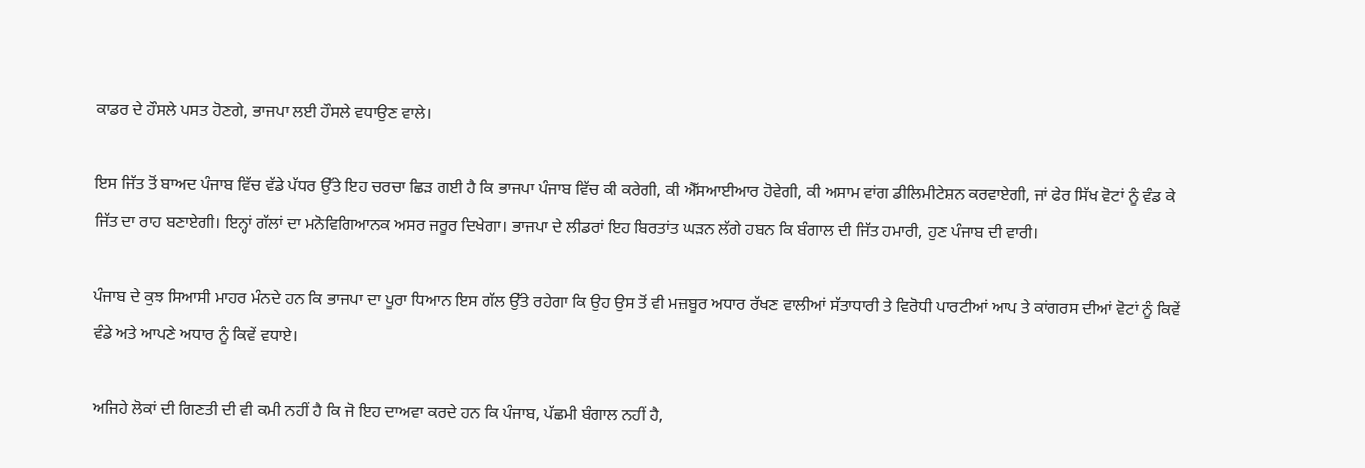ਕਾਡਰ ਦੇ ਹੌਸਲੇ ਪਸਤ ਹੋਣਗੇ, ਭਾਜਪਾ ਲਈ ਹੌਸਲੇ ਵਧਾਉਣ ਵਾਲੇ।

ਇਸ ਜਿੱਤ ਤੋਂ ਬਾਅਦ ਪੰਜਾਬ ਵਿੱਚ ਵੱਡੇ ਪੱਧਰ ਉੱਤੇ ਇਹ ਚਰਚਾ ਛਿੜ ਗਈ ਹੈ ਕਿ ਭਾਜਪਾ ਪੰਜਾਬ ਵਿੱਚ ਕੀ ਕਰੇਗੀ, ਕੀ ਐੱਸਆਈਆਰ ਹੋਵੇਗੀ, ਕੀ ਅਸਾਮ ਵਾਂਗ ਡੀਲਿਮੀਟੇਸ਼ਨ ਕਰਵਾਏਗੀ, ਜਾਂ ਫੇਰ ਸਿੱਖ ਵੋਟਾਂ ਨੂੰ ਵੰਡ ਕੇ ਜਿੱਤ ਦਾ ਰਾਹ ਬਣਾਏਗੀ। ਇਨ੍ਹਾਂ ਗੱਲਾਂ ਦਾ ਮਨੋਵਿਗਿਆਨਕ ਅਸਰ ਜਰੂਰ ਦਿਖੇਗਾ। ਭਾਜਪਾ ਦੇ ਲੀਡਰਾਂ ਇਹ ਬਿਰਤਾਂਤ ਘੜਨ ਲੱਗੇ ਹਬਨ ਕਿ ਬੰਗਾਲ ਦੀ ਜਿੱਤ ਹਮਾਰੀ, ਹੁਣ ਪੰਜਾਬ ਦੀ ਵਾਰੀ।

ਪੰਜਾਬ ਦੇ ਕੁਝ ਸਿਆਸੀ ਮਾਹਰ ਮੰਨਦੇ ਹਨ ਕਿ ਭਾਜਪਾ ਦਾ ਪੂਰਾ ਧਿਆਨ ਇਸ ਗੱਲ ਉੱਤੇ ਰਹੇਗਾ ਕਿ ਉਹ ਉਸ ਤੋਂ ਵੀ ਮਜ਼ਬੂਰ ਅਧਾਰ ਰੱਖਣ ਵਾਲੀਆਂ ਸੱਤਾਧਾਰੀ ਤੇ ਵਿਰੋਧੀ ਪਾਰਟੀਆਂ ਆਪ ਤੇ ਕਾਂਗਰਸ ਦੀਆਂ ਵੋਟਾਂ ਨੂੰ ਕਿਵੇਂ ਵੰਡੇ ਅਤੇ ਆਪਣੇ ਅਧਾਰ ਨੂੰ ਕਿਵੇਂ ਵਧਾਏ।

ਅਜਿਹੇ ਲੋਕਾਂ ਦੀ ਗਿਣਤੀ ਦੀ ਵੀ ਕਮੀ ਨਹੀਂ ਹੈ ਕਿ ਜੋ ਇਹ ਦਾਅਵਾ ਕਰਦੇ ਹਨ ਕਿ ਪੰਜਾਬ, ਪੱਛਮੀ ਬੰਗਾਲ ਨਹੀਂ ਹੈ,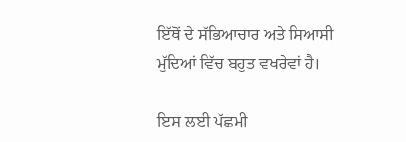ਇੱਥੋਂ ਦੇ ਸੱਭਿਆਚਾਰ ਅਤੇ ਸਿਆਸੀ ਮੁੱਦਿਆਂ ਵਿੱਚ ਬਹੁਤ ਵਖਰੇਵਾਂ ਹੈ।

ਇਸ ਲਈ ਪੱਛਮੀ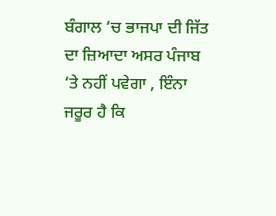ਬੰਗਾਲ ‘ਚ ਭਾਜਪਾ ਦੀ ਜਿੱਤ ਦਾ ਜ਼ਿਆਦਾ ਅਸਰ ਪੰਜਾਬ ‘ਤੇ ਨਹੀਂ ਪਵੇਗਾ , ਇੰਨਾ ਜਰੂਰ ਹੈ ਕਿ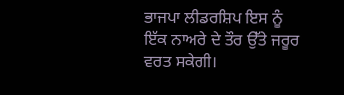ਭਾਜਪਾ ਲੀਡਰਸ਼ਿਪ ਇਸ ਨੂੰ ਇੱਕ ਨਾਅਰੇ ਦੇ ਤੌਰ ਉੱਤੇ ਜਰੂਰ ਵਰਤ ਸਕੇਗੀ।